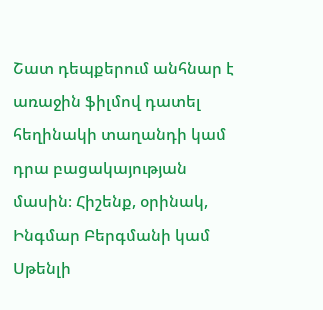Շատ դեպքերում անհնար է առաջին ֆիլմով դատել հեղինակի տաղանդի կամ դրա բացակայության մասին։ Հիշենք, օրինակ, Ինգմար Բերգմանի կամ Սթենլի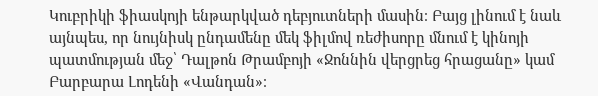Կուբրիկի ֆիասկոյի ենթարկված դեբյուտների մասին։ Բայց լինում է նաև այնպես, որ նույնիսկ ընդամենը մեկ ֆիլմով ռեժիսորը մնում է կինոյի պատմության մեջ՝ Դալթոն Թրամբոյի «Ջոննին վերցրեց հրացանը» կամ Բարբարա Լոդենի «Վանդան»։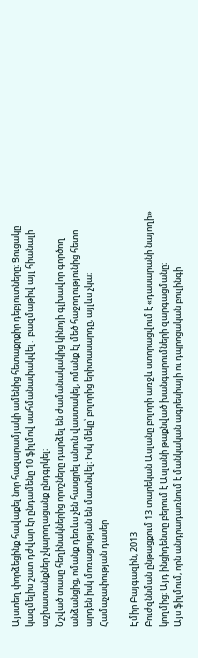Այստեղ փորձեցինք հավաքել նոր հազարամյակի ամենից հետաքրքիր դեբյուտները։ Ցուցակը կազմելիս շատ դժվար էր ընդամենը 10 ֆիլմով սահմանափակվել․ բազմաթիվ այլ հիանալի աշխատանքներ չկարողացանք ընդգրկել։
Նշված տասը հեղինակներից որոշները դարձել են ժամանակակից կինոյի գլխավոր գործող անձանցից, ոմանք դեռևս չեն հասցրել անուն վաստակել, ոմանք էլ մեծ հաջողությունից հետո արդեն իսկ մոռացության են մատնվել։ Իսկ մեկը՝ բոլորից երիտասարդը, այլևս չկա։
Համաչափության դասեր

Էմիր Բայգազին, 2013
Բուժզննման ընթացքում 13 տարեկան Ասլանը բոլորի առջև ստորացվում է «դասարանի նայողի» կողմից։ Այդ ինցիդենտը բերում է Ասլանի թաքնված խանգարումների զարգացմանը։
Այս ֆիլմում, որն անդրադառնում է մանկական ագրեսիայի ու դպրոցական բուլինգի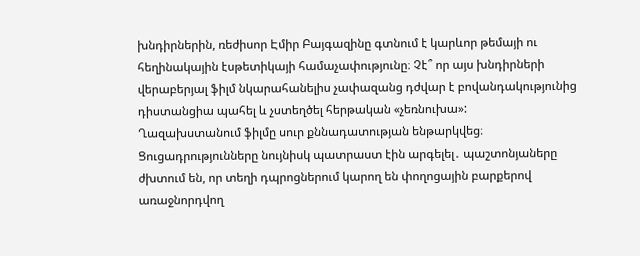խնդիրներին, ռեժիսոր Էմիր Բայգազինը գտնում է կարևոր թեմայի ու հեղինակային էսթետիկայի համաչափությունը։ Չէ՞ որ այս խնդիրների վերաբերյալ ֆիլմ նկարահանելիս չափազանց դժվար է բովանդակությունից դիստանցիա պահել և չստեղծել հերթական «չեռնուխա»:
Ղազախստանում ֆիլմը սուր քննադատության ենթարկվեց։ Ցուցադրությունները նույնիսկ պատրաստ էին արգելել․ պաշտոնյաները ժխտում են, որ տեղի դպրոցներում կարող են փողոցային բարքերով առաջնորդվող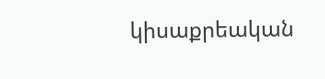կիսաքրեական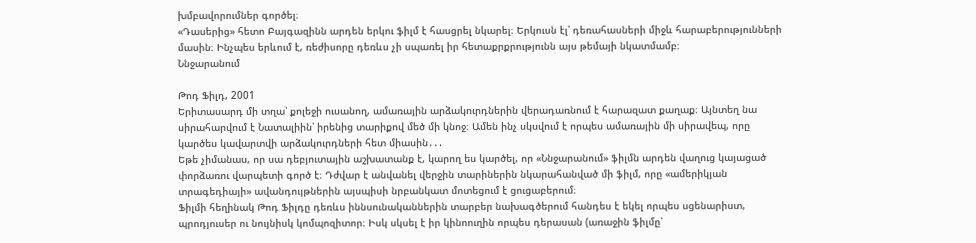խմբավորումներ գործել։
«Դասերից» հետո Բայգազինն արդեն երկու ֆիլմ է հասցրել նկարել։ Երկուսն էլ՝ դեռահասների միջև հարաբերությունների մասին։ Ինչպես երևում է, ռեժիսորը դեռևս չի սպառել իր հետաքրքրությունն այս թեմայի նկատմամբ։
Ննջարանում

Թոդ Ֆիլդ, 2001
Երիտասարդ մի տղա՝ քոլեջի ուսանող, ամառային արձակուրդներին վերադառնում է հարազատ քաղաք։ Այնտեղ նա սիրահարվում է Նատալիին՝ իրենից տարիքով մեծ մի կնոջ։ Ամեն ինչ սկսվում է որպես ամառային մի սիրավեպ, որը կարծես կավարտվի արձակուրդների հետ միասին․․․
Եթե չիմանաս, որ սա դեբյուտային աշխատանք է, կարող ես կարծել, որ «Ննջարանում» ֆիլմն արդեն վաղուց կայացած փորձառու վարպետի գործ է։ Դժվար է անվանել վերջին տարիներին նկարահանված մի ֆիլմ, որը «ամերիկյան տրագեդիայի» ավանդույթներին այսպիսի նրբանկատ մոտեցում է ցուցաբերում։
Ֆիլմի հեղինակ Թոդ Ֆիլդը դեռևս իննսունականներին տարբեր նախագծերում հանդես է եկել որպես սցենարիստ, պրոդյուսեր ու նույնիսկ կոմպոզիտոր։ Իսկ սկսել է իր կինոուղին որպես դերասան (առաջին ֆիլմը՝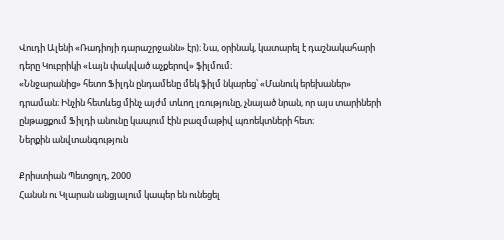Վուդի Ալենի «Ռադիոյի դարաշրջանն» էր)։ Նա, օրինակ, կատարել է դաշնակահարի դերը Կուբրիկի «Լայն փակված աչքերով» ֆիլմում։
«Ննջարանից» հետո Ֆիլդն ընդամենը մեկ ֆիլմ նկարեց՝ «Մանուկ երեխաներ» դրաման։ Ինչին հետևեց մինչ այժմ տևող լռությունը, չնայած նրան, որ այս տարիների ընթացքում Ֆիլդի անունը կապում էին բազմաթիվ պռոեկտների հետ։
Ներքին անվտանգություն

Քրիստիան Պետցոլդ, 2000
Հանսն ու Կլարան անցյալում կապեր են ունեցել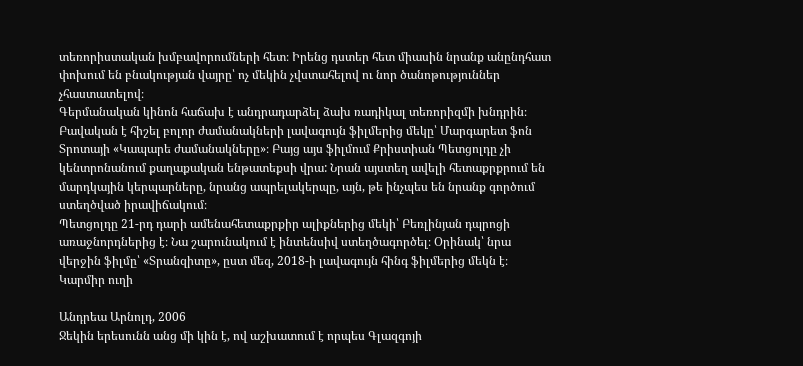տեռորիստական խմբավորումների հետ։ Իրենց դստեր հետ միասին նրանք անընդհատ փոխում են բնակության վայրը՝ ոչ մեկին չվստահելով ու նոր ծանոթություններ չհաստատելով։
Գերմանական կինոն հաճախ է անդրադարձել ձախ ռադիկալ տեռորիզմի խնդրին։ Բավական է հիշել բոլոր ժամանակների լավագույն ֆիլմերից մեկը՝ Մարգարետ ֆոն Տրոտայի «Կապարե ժամանակները»։ Բայց այս ֆիլմում Քրիստիան Պետցոլդը չի կենտրոնանում քաղաքական ենթատեքսի վրա: Նրան այստեղ ավելի հետաքրքրում են մարդկային կերպարները, նրանց ապրելակերպը, այն, թե ինչպես են նրանք գործում ստեղծված իրավիճակում։
Պետցոլդը 21-րդ դարի ամենահետաքրքիր ալիքներից մեկի՝ Բեռլինյան դպրոցի առաջնորդներից է։ Նա շարունակում է ինտենսիվ ստեղծագործել։ Օրինակ՝ նրա վերջին ֆիլմը՝ «Տրանզիտը», ըստ մեզ, 2018-ի լավագույն հինգ ֆիլմերից մեկն է։
Կարմիր ուղի

Անդրեա Արնոլդ, 2006
Ջեկին երեսունն անց մի կին է, ով աշխատում է որպես Գլազգոյի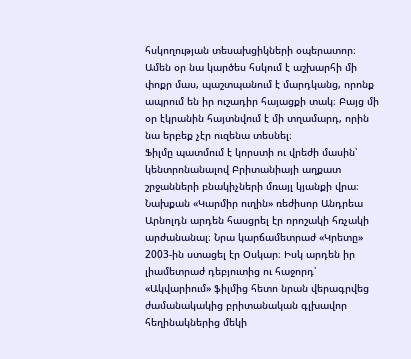հսկողության տեսախցիկների օպերատոր։ Ամեն օր նա կարծես հսկում է աշխարհի մի փոքր մաս, պաշտպանում է մարդկանց, որոնք ապրում են իր ուշադիր հայացքի տակ։ Բայց մի օր էկրանին հայտնվում է մի տղամարդ, որին նա երբեք չէր ուզենա տեսնել։
Ֆիլմը պատմում է կորստի ու վրեժի մասին՝ կենտրոնանալով Բրիտանիայի աղքատ շրջանների բնակիչների մռայլ կյանքի վրա։
Նախքան «Կարմիր ուղին» ռեժիսոր Անդրեա Արնոլդն արդեն հասցրել էր որոշակի հռչակի արժանանալ։ Նրա կարճամետրաժ «Կրետը» 2003-ին ստացել էր Օսկար։ Իսկ արդեն իր լիամետրաժ դեբյուտից ու հաջորդ՝ «Ակվարիում» ֆիլմից հետո նրան վերագրվեց ժամանակակից բրիտանական գլխավոր հեղինակներից մեկի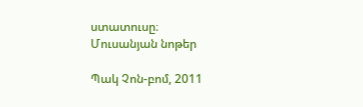ստատուսը։
Մուսանյան նոթեր

Պակ Չոն-բոմ, 2011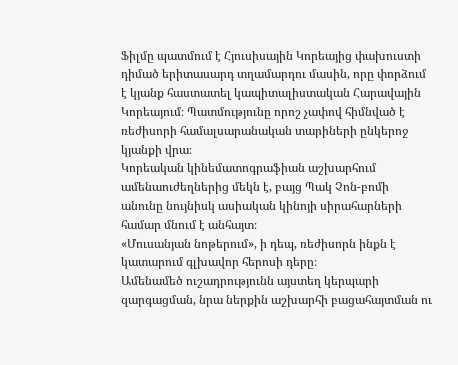Ֆիլմը պատմում է Հյուսիսային Կորեայից փախուստի դիմած երիտասարդ տղամարդու մասին, որը փորձում է կյանք հաստատել կապիտալիստական Հարավային Կորեայում։ Պատմությունը որոշ չափով հիմնված է ռեժիսորի համալսարանական տարիների ընկերոջ կյանքի վրա։
Կորեական կինեմատոգրաֆիան աշխարհում ամենաուժեղներից մեկն է, բայց Պակ Չոն-բոմի անունը նույնիսկ ասիական կինոյի սիրահարների համար մնում է անհայտ։
«Մուսանյան նոթերում», ի դեպ, ռեժիսորն ինքն է կատարում գլխավոր հերոսի դերը։
Ամենամեծ ուշադրությունն այստեղ կերպարի զարգացման, նրա ներքին աշխարհի բացահայտման ու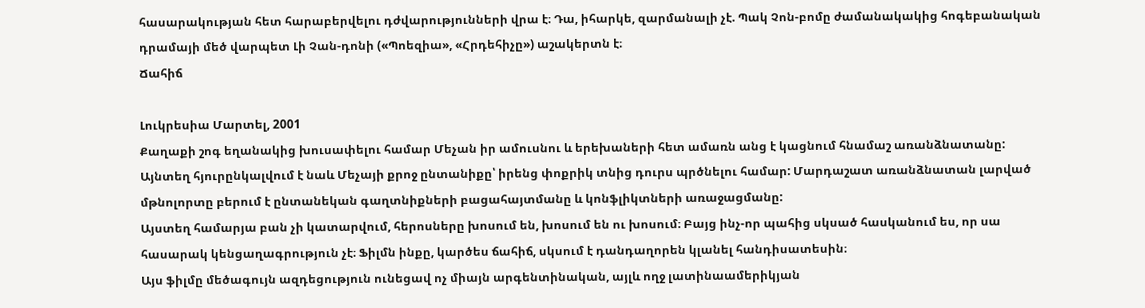հասարակության հետ հարաբերվելու դժվարությունների վրա է։ Դա, իհարկե, զարմանալի չէ. Պակ Չոն-բոմը ժամանակակից հոգեբանական դրամայի մեծ վարպետ Լի Չան-դոնի («Պոեզիա», «Հրդեհիչը») աշակերտն է։
Ճահիճ

Լուկրեսիա Մարտել, 2001
Քաղաքի շոգ եղանակից խուսափելու համար Մեչան իր ամուսնու և երեխաների հետ ամառն անց է կացնում հնամաշ առանձնատանը: Այնտեղ հյուրընկալվում է նաև Մեչայի քրոջ ընտանիքը՝ իրենց փոքրիկ տնից դուրս պրծնելու համար: Մարդաշատ առանձնատան լարված մթնոլորտը բերում է ընտանեկան գաղտնիքների բացահայտմանը և կոնֆլիկտների առաջացմանը:
Այստեղ համարյա բան չի կատարվում, հերոսները խոսում են, խոսում են ու խոսում։ Բայց ինչ-որ պահից սկսած հասկանում ես, որ սա հասարակ կենցաղագրություն չէ։ Ֆիլմն ինքը, կարծես ճահիճ, սկսում է դանդաղորեն կլանել հանդիսատեսին։
Այս ֆիլմը մեծագույն ազդեցություն ունեցավ ոչ միայն արգենտինական, այլև ողջ լատինաամերիկյան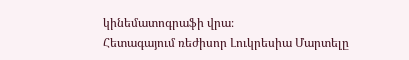կինեմատոգրաֆի վրա։
Հետագայում ռեժիսոր Լուկրեսիա Մարտելը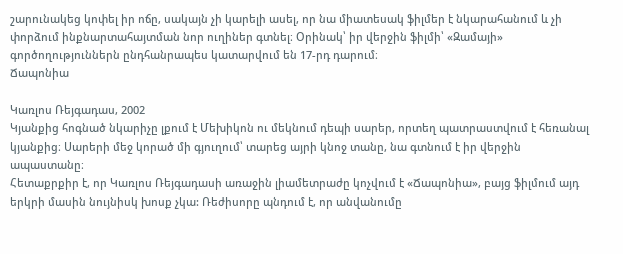շարունակեց կոփել իր ոճը, սակայն չի կարելի ասել, որ նա միատեսակ ֆիլմեր է նկարահանում և չի փորձում ինքնարտահայտման նոր ուղիներ գտնել։ Օրինակ՝ իր վերջին ֆիլմի՝ «Զամայի» գործողություններն ընդհանրապես կատարվում են 17-րդ դարում։
Ճապոնիա

Կառլոս Ռեյգադաս, 2002
Կյանքից հոգնած նկարիչը լքում է Մեխիկոն ու մեկնում դեպի սարեր, որտեղ պատրաստվում է հեռանալ կյանքից։ Սարերի մեջ կորած մի գյուղում՝ տարեց այրի կնոջ տանը, նա գտնում է իր վերջին ապաստանը։
Հետաքրքիր է, որ Կառլոս Ռեյգադասի առաջին լիամետրաժը կոչվում է «Ճապոնիա», բայց ֆիլմում այդ երկրի մասին նույնիսկ խոսք չկա: Ռեժիսորը պնդում է, որ անվանումը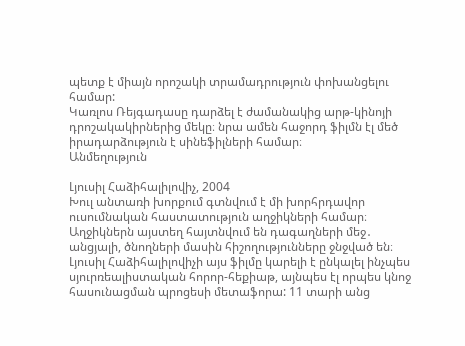պետք է միայն որոշակի տրամադրություն փոխանցելու համար:
Կառլոս Ռեյգադասը դարձել է ժամանակից արթ-կինոյի դրոշակակիրներից մեկը։ նրա ամեն հաջորդ ֆիլմն էլ մեծ իրադարձություն է սինեֆիլների համար։
Անմեղություն

Լյուսիլ Հաձիհալիլովիչ, 2004
Խուլ անտառի խորքում գտնվում է մի խորհրդավոր ուսումնական հաստատություն աղջիկների համար։ Աղջիկներն այստեղ հայտնվում են դագաղների մեջ․ անցյալի, ծնողների մասին հիշողությունները ջնջված են։
Լյուսիլ Հաձիհալիլովիչի այս ֆիլմը կարելի է ընկալել ինչպես սյուրռեալիստական հորոր-հեքիաթ, այնպես էլ որպես կնոջ հասունացման պրոցեսի մետաֆորա: 11 տարի անց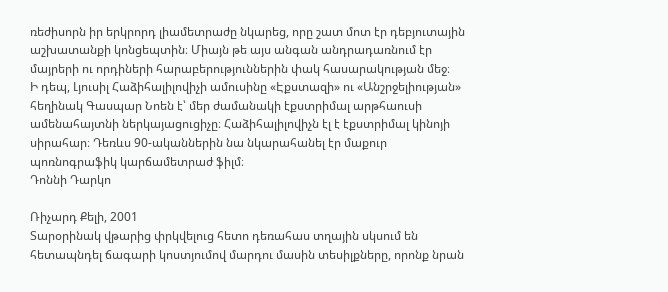ռեժիսորն իր երկրորդ լիամետրաժը նկարեց, որը շատ մոտ էր դեբյուտային աշխատանքի կոնցեպտին։ Միայն թե այս անգան անդրադառնում էր մայրերի ու որդիների հարաբերություններին փակ հասարակության մեջ։
Ի դեպ, Լյուսիլ Հաձիհալիլովիչի ամուսինը «Էքստազի» ու «Անշրջելիության» հեղինակ Գասպար Նոեն է՝ մեր ժամանակի էքստրիմալ արթհաուսի ամենահայտնի ներկայացուցիչը։ Հաձիհալիլովիչն էլ է էքստրիմալ կինոյի սիրահար։ Դեռևս 90-ականներին նա նկարահանել էր մաքուր պոռնոգրաֆիկ կարճամետրաժ ֆիլմ։
Դոննի Դարկո

Ռիչարդ Քելի, 2001
Տարօրինակ վթարից փրկվելուց հետո դեռահաս տղային սկսում են հետապնդել ճագարի կոստյումով մարդու մասին տեսիլքները, որոնք նրան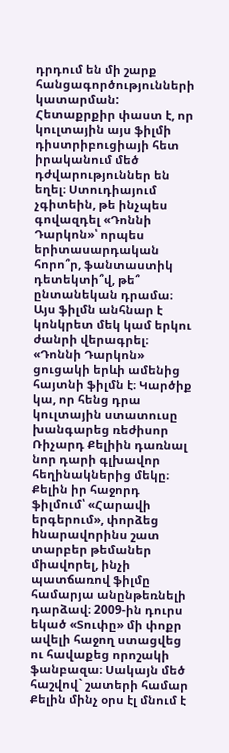դրդում են մի շարք հանցագործությունների կատարման:
Հետաքրքիր փաստ է, որ կուլտային այս ֆիլմի դիստրիբուցիայի հետ իրականում մեծ դժվարություններ են եղել։ Ստուդիայում չգիտեին, թե ինչպես գովազդել «Դոննի Դարկոն»՝ որպես երիտասարդական հորո՞ր, ֆանտաստիկ դետեկտի՞վ, թե՞ ընտանեկան դրամա։ Այս ֆիլմն անհնար է կոնկրետ մեկ կամ երկու ժանրի վերագրել։
«Դոննի Դարկոն» ցուցակի երևի ամենից հայտնի ֆիլմն է։ Կարծիք կա, որ հենց դրա կուլտային ստատուսը խանգարեց ռեժիսոր Ռիչարդ Քելիին դառնալ նոր դարի գլխավոր հեղինակներից մեկը։ Քելին իր հաջորդ ֆիլմում՝ «Հարավի երգերում», փորձեց hնարավորինս շատ տարբեր թեմաներ միավորել, ինչի պատճառով ֆիլմը համարյա անընթեռնելի դարձավ։ 2009-ին դուրս եկած «Տուփը» մի փոքր ավելի հաջող ստացվեց ու հավաքեց որոշակի ֆանբազա։ Սակայն մեծ հաշվով` շատերի համար Քելին մինչ օրս էլ մնում է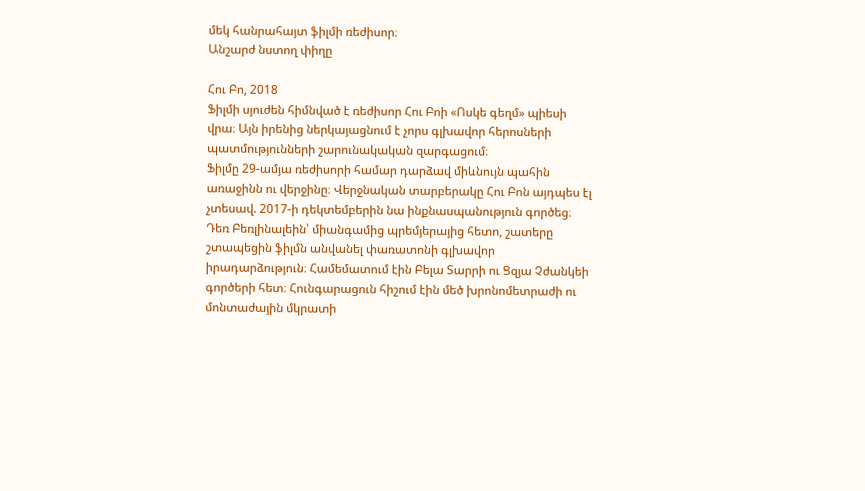մեկ հանրահայտ ֆիլմի ռեժիսոր։
Անշարժ նստող փիղը

Հու Բո, 2018
Ֆիլմի սյուժեն հիմնված է ռեժիսոր Հու Բոի «Ոսկե գեղմ» պիեսի վրա։ Այն իրենից ներկայացնում է չորս գլխավոր հերոսների պատմությունների շարունակական զարգացում։
Ֆիլմը 29-ամյա ռեժիսորի համար դարձավ միևնույն պահին առաջինն ու վերջինը։ Վերջնական տարբերակը Հու Բոն այդպես էլ չտեսավ. 2017-ի դեկտեմբերին նա ինքնասպանություն գործեց։
Դեռ Բեռլինալեին՝ միանգամից պրեմյերայից հետո, շատերը շտապեցին ֆիլմն անվանել փառատոնի գլխավոր իրադարձություն։ Համեմատում էին Բելա Տարրի ու Ցզյա Չժանկեի գործերի հետ։ Հունգարացուն հիշում էին մեծ խրոնոմետրաժի ու մոնտաժային մկրատի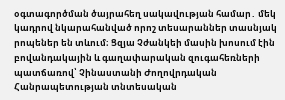օգտագործման ծայրահեղ սակավության համար․ մեկ կադրով նկարահանված որոշ տեսարաններ տասնյակ րոպեներ են տևում։ Ցզյա Չժանկեի մասին խոսում էին բովանդակային և գաղափարական զուգահեռների պատճառով՝ Չինաստանի Ժողովրդական Հանրապետության տնտեսական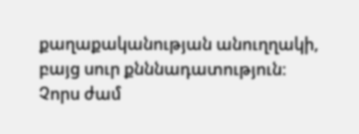քաղաքականության անուղղակի, բայց սուր քնննադատություն։
Չորս ժամ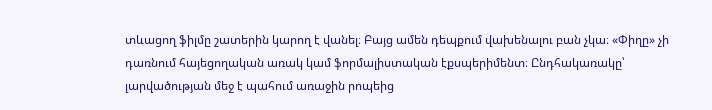տևացող ֆիլմը շատերին կարող է վանել։ Բայց ամեն դեպքում վախենալու բան չկա։ «Փիղը» չի դառնում հայեցողական առակ կամ ֆորմալիստական էքսպերիմենտ։ Ընդհակառակը՝ լարվածության մեջ է պահում առաջին րոպեից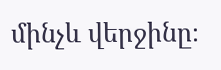մինչև վերջինը։